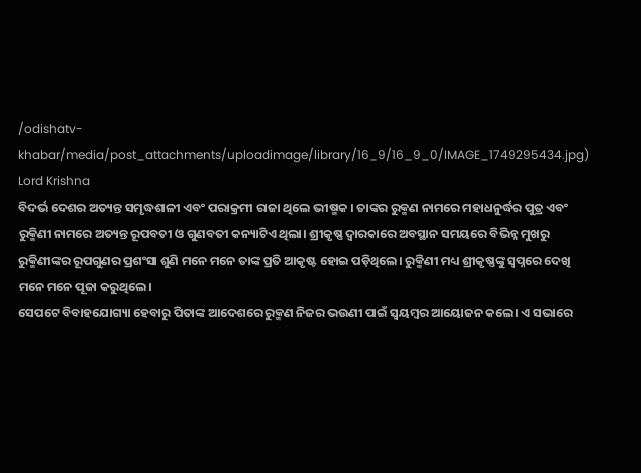/odishatv-khabar/media/post_attachments/uploadimage/library/16_9/16_9_0/IMAGE_1749295434.jpg)
Lord Krishna
ବିଦର୍ଭ ଦେଶର ଅତ୍ୟନ୍ତ ସମୃଦ୍ଧଶାଳୀ ଏବଂ ପରାକ୍ରମୀ ରାଜା ଥିଲେ ଭୀଷ୍ମକ । ତାଙ୍କର ରୁକ୍ମଣ ନାମରେ ମହାଧନୁର୍ଦ୍ଧର ପୁତ୍ର ଏବଂ ରୁକ୍ମିଣୀ ନାମରେ ଅତ୍ୟନ୍ତ ରୂପବତୀ ଓ ଗୁଣବତୀ କନ୍ୟାଟିଏ ଥିଲା। ଶ୍ରୀକୃଷ୍ଣ ଦ୍ଵାରକାରେ ଅବସ୍ଥାନ ସମୟରେ ବିଭିନ୍ନ ମୁଖରୁ ରୁକ୍ମିଣୀଙ୍କର ରୂପଗୁଣର ପ୍ରଶଂସା ଶୁଣି ମନେ ମନେ ତାଙ୍କ ପ୍ରତି ଆକୃଷ୍ଟ ହୋଇ ପଡ଼ିଥିଲେ। ରୁକ୍ମିଣୀ ମଧ୍ୟ ଶ୍ରୀକୃଷ୍ଣଙ୍କୁ ସ୍ଵପ୍ନରେ ଦେଖି ମନେ ମନେ ପୂଜା କରୁଥିଲେ।
ସେପଟେ ବିବାହଯୋଗ୍ୟା ହେବାରୁ ପିତାଙ୍କ ଆଦେଶରେ ରୁକ୍ମଣ ନିଜର ଭଉଣୀ ପାଇଁ ସ୍ୱୟମ୍ବର ଆୟୋଜନ କଲେ। ଏ ସଭାରେ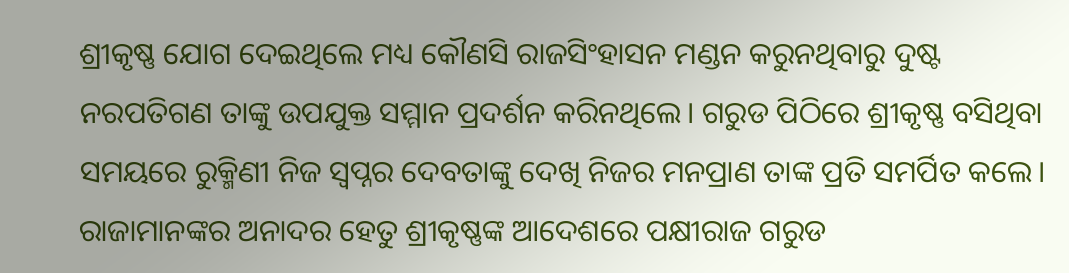ଶ୍ରୀକୃଷ୍ଣ ଯୋଗ ଦେଇଥିଲେ ମଧ୍ୟ କୌଣସି ରାଜସିଂହାସନ ମଣ୍ଡନ କରୁନଥିବାରୁ ଦୁଷ୍ଟ ନରପତିଗଣ ତାଙ୍କୁ ଉପଯୁକ୍ତ ସମ୍ମାନ ପ୍ରଦର୍ଶନ କରିନଥିଲେ। ଗରୁଡ ପିଠିରେ ଶ୍ରୀକୃଷ୍ଣ ବସିଥିବା ସମୟରେ ରୁକ୍ମିଣୀ ନିଜ ସ୍ୱପ୍ନର ଦେବତାଙ୍କୁ ଦେଖି ନିଜର ମନପ୍ରାଣ ତାଙ୍କ ପ୍ରତି ସମର୍ପିତ କଲେ। ରାଜାମାନଙ୍କର ଅନାଦର ହେତୁ ଶ୍ରୀକୃଷ୍ଣଙ୍କ ଆଦେଶରେ ପକ୍ଷୀରାଜ ଗରୁଡ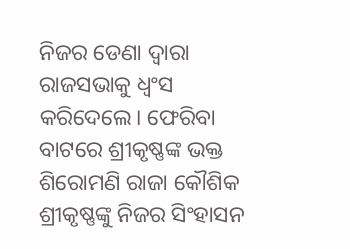ନିଜର ଡେଣା ଦ୍ଵାରା ରାଜସଭାକୁ ଧ୍ଵଂସ କରିଦେଲେ। ଫେରିବା ବାଟରେ ଶ୍ରୀକୃଷ୍ଣଙ୍କ ଭକ୍ତ ଶିରୋମଣି ରାଜା କୌଶିକ ଶ୍ରୀକୃଷ୍ଣଙ୍କୁ ନିଜର ସିଂହାସନ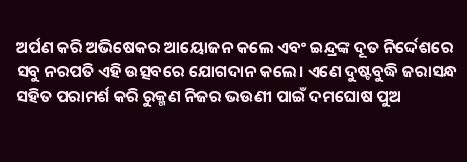ଅର୍ପଣ କରି ଅଭିଷେକର ଆୟୋଜନ କଲେ ଏବଂ ଇନ୍ଦ୍ରଙ୍କ ଦୂତ ନିର୍ଦ୍ଦେଶରେ ସବୁ ନରପତି ଏହି ଉତ୍ସବରେ ଯୋଗଦାନ କଲେ। ଏଣେ ଦୁଷ୍ଟବୁଦ୍ଧି ଜରାସନ୍ଧ ସହିତ ପରାମର୍ଶ କରି ରୁକ୍ମଣ ନିଜର ଭଉଣୀ ପାଇଁ ଦମଘୋଷ ପୁଅ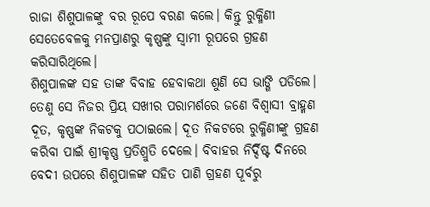ରାଜା ଶିଶୁପାଳଙ୍କୁ ବର ରୂପେ ବରଣ କଲେ। କିନ୍ତୁ ରୁକ୍ମିଣୀ ସେତେବେଳକୁ ମନପ୍ରାଣରୁ କୃଷ୍ଣଙ୍କୁ ସ୍ୱାମୀ ରୂପରେ ଗ୍ରହଣ କରିସାରିଥିଲେ।
ଶିଶୁପାଳଙ୍କ ସହ ତାଙ୍କ ବିବାହ ହେବାକଥା ଶୁଣି ସେ ଭାଙ୍ଗି ପଡିଲେ। ତେଣୁ ସେ ନିଜର ପ୍ରିୟ ସଖୀର ପରାମର୍ଶରେ ଜଣେ ବିଶ୍ବାସୀ ବ୍ରାହ୍ମଣ ଦୂତ, କୃଷ୍ଣଙ୍କ ନିକଟକୁ ପଠାଇଲେ। ଦୂତ ନିକଟରେ ରୁକ୍ମିଣୀଙ୍କୁ ଗ୍ରହଣ କରିବା ପାଇଁ ଶ୍ରୀକୃଷ୍ଣ ପ୍ରତିଶ୍ରୁତି ଦେଲେ। ବିବାହର ନିର୍ଦ୍ଦିଷ୍ଟ ଦିନରେ ବେଦୀ ଉପରେ ଶିଶୁପାଳଙ୍କ ସହିତ ପାଣି ଗ୍ରହଣ ପୂର୍ବରୁ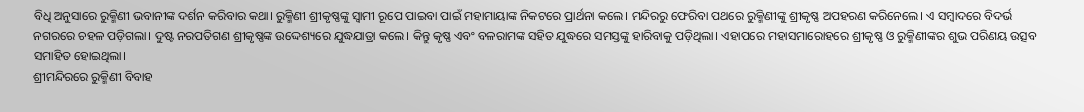ବିଧି ଅନୁସାରେ ରୁକ୍ମିଣୀ ଭବାନୀଙ୍କ ଦର୍ଶନ କରିବାର କଥା। ରୁକ୍ମିଣୀ ଶ୍ରୀକୃଷ୍ଣଙ୍କୁ ସ୍ବାମୀ ରୂପେ ପାଇବା ପାଇଁ ମହାମାୟାଙ୍କ ନିକଟରେ ପ୍ରାର୍ଥନା କଲେ। ମନ୍ଦିରରୁ ଫେରିବା ପଥରେ ରୁକ୍ମିଣୀଙ୍କୁ ଶ୍ରୀକୃଷ୍ଣ ଅପହରଣ କରିନେଲେ। ଏ ସମ୍ବାଦରେ ବିଦର୍ଭ ନଗରରେ ଚହଳ ପଡ଼ିଗଲା। ଦୁଷ୍ଟ ନରପତିଗଣ ଶ୍ରୀକୃଷ୍ଣଙ୍କ ଉଦ୍ଦେଶ୍ୟରେ ଯୁଦ୍ଧଯାତ୍ରା କଲେ। କିନ୍ତୁ କୃଷ୍ଣ ଏବଂ ବଳରାମଙ୍କ ସହିତ ଯୁଦ୍ଧରେ ସମସ୍ତଙ୍କୁ ହାରିବାକୁ ପଡ଼ିଥିଲା। ଏହାପରେ ମହାସମାରୋହରେ ଶ୍ରୀକୃଷ୍ଣ ଓ ରୁକ୍ମିଣୀଙ୍କର ଶୁଭ ପରିଣୟ ଉତ୍ସବ ସମାହିତ ହୋଇଥିଲା।
ଶ୍ରୀମନ୍ଦିରରେ ରୁକ୍ମିଣୀ ବିବାହ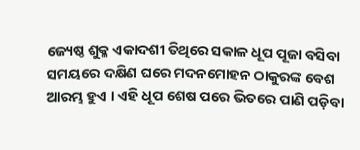ଜ୍ୟେଷ୍ଠ ଶୁକ୍ଳ ଏକାଦଶୀ ତିଥିରେ ସକାଳ ଧୂପ ପୂଜା ବସିବା ସମୟରେ ଦକ୍ଷିଣ ଘରେ ମଦନମୋହନ ଠାକୁରଙ୍କ ବେଶ ଆରମ୍ଭ ହୁଏ । ଏହି ଧୂପ ଶେଷ ପରେ ଭିତରେ ପାଣି ପଡ଼ିବା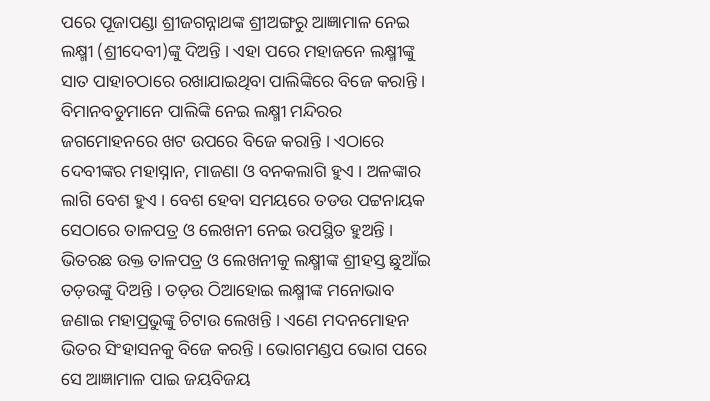ପରେ ପୂଜାପଣ୍ଡା ଶ୍ରୀଜଗନ୍ନାଥଙ୍କ ଶ୍ରୀଅଙ୍ଗରୁ ଆଜ୍ଞାମାଳ ନେଇ ଲକ୍ଷ୍ମୀ (ଶ୍ରୀଦେବୀ)ଙ୍କୁ ଦିଅନ୍ତି । ଏହା ପରେ ମହାଜନେ ଲକ୍ଷ୍ମୀଙ୍କୁ ସାତ ପାହାଚଠାରେ ରଖାଯାଇଥିବା ପାଲିଙ୍କିରେ ବିଜେ କରାନ୍ତି । ବିମାନବଡୁମାନେ ପାଲିଙ୍କି ନେଇ ଲକ୍ଷ୍ମୀ ମନ୍ଦିରର ଜଗମୋହନରେ ଖଟ ଉପରେ ବିଜେ କରାନ୍ତି । ଏଠାରେ ଦେବୀଙ୍କର ମହାସ୍ନାନ, ମାଜଣା ଓ ବନକଲାଗି ହୁଏ । ଅଳଙ୍କାର ଲାଗି ବେଶ ହୁଏ । ବେଶ ହେବା ସମୟରେ ତଡଉ ପଟ୍ଟନାୟକ ସେଠାରେ ତାଳପତ୍ର ଓ ଲେଖନୀ ନେଇ ଉପସ୍ଥିତ ହୁଅନ୍ତି । ଭିତରଛ ଉକ୍ତ ତାଳପତ୍ର ଓ ଲେଖନୀକୁ ଲକ୍ଷ୍ମୀଙ୍କ ଶ୍ରୀହସ୍ତ ଛୁଆଁଇ ତଡ଼ଉଙ୍କୁ ଦିଅନ୍ତି । ତଡ଼ଉ ଠିଆହୋଇ ଲକ୍ଷ୍ମୀଙ୍କ ମନୋଭାବ ଜଣାଇ ମହାପ୍ରଭୁଙ୍କୁ ଚିଟାଉ ଲେଖନ୍ତି । ଏଣେ ମଦନମୋହନ ଭିତର ସିଂହାସନକୁ ବିଜେ କରନ୍ତି । ଭୋଗମଣ୍ଡପ ଭୋଗ ପରେ ସେ ଆଜ୍ଞାମାଳ ପାଇ ଜୟବିଜୟ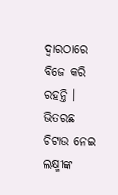ଦ୍ବାରଠାରେ ବିଜେ କରି ରହନ୍ତି । ଭିତରଛ ଚିଟାଉ ନେଇ ଲକ୍ଷ୍ମୀଙ୍କ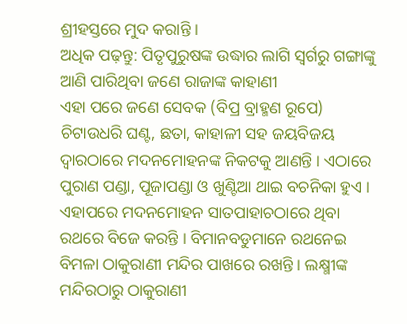ଶ୍ରୀହସ୍ତରେ ମୁଦ କରାନ୍ତି ।
ଅଧିକ ପଢ଼ନ୍ତୁ: ପିତୃପୁରୁଷଙ୍କ ଉଦ୍ଧାର ଲାଗି ସ୍ଵର୍ଗରୁ ଗଙ୍ଗାଙ୍କୁ ଆଣି ପାରିଥିବା ଜଣେ ରାଜାଙ୍କ କାହାଣୀ
ଏହା ପରେ ଜଣେ ସେବକ (ବିପ୍ର ବ୍ରାହ୍ମଣ ରୂପେ) ଚିଟାଉଧରି ଘଣ୍ଟ, ଛତା, କାହାଳୀ ସହ ଜୟବିଜୟ ଦ୍ବାରଠାରେ ମଦନମୋହନଙ୍କ ନିକଟକୁ ଆଣନ୍ତି । ଏଠାରେ ପୁରାଣ ପଣ୍ଡା, ପୂଜାପଣ୍ଡା ଓ ଖୁଣ୍ଟିଆ ଥାଇ ବଚନିକା ହୁଏ । ଏହାପରେ ମଦନମୋହନ ସାତପାହାଚଠାରେ ଥିବା ରଥରେ ବିଜେ କରନ୍ତି । ବିମାନବଡୁମାନେ ରଥନେଇ ବିମଳା ଠାକୁରାଣୀ ମନ୍ଦିର ପାଖରେ ରଖନ୍ତି । ଲକ୍ଷ୍ମୀଙ୍କ ମନ୍ଦିରଠାରୁ ଠାକୁରାଣୀ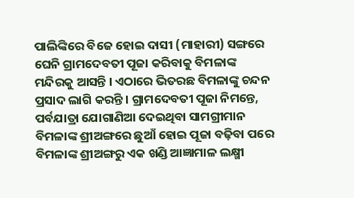ପାଲିଙ୍କିରେ ବିଜେ ହୋଇ ଦାସୀ (ମାହାରୀ) ସଙ୍ଗରେ ଘେନି ଗ୍ରାମଦେବତୀ ପୂଜା କରିବାକୁ ବିମଳାଙ୍କ ମନ୍ଦିରକୁ ଆସନ୍ତି । ଏଠାରେ ଭିତରଛ ବିମଳାଙ୍କୁ ଚନ୍ଦନ ପ୍ରସାଦ ଲାଗି କରନ୍ତି । ଗ୍ରାମଦେବତୀ ପୂଜା ନିମନ୍ତେ, ପର୍ବଯାତ୍ରା ଯୋଗାଣିଆ ଦେଇଥିବା ସାମଗ୍ରୀମାନ ବିମଳାଙ୍କ ଶ୍ରୀଅଙ୍ଗରେ ଛୁଆଁ ହୋଇ ପୂଜା ବଢ଼ିବା ପରେ ବିମଳାଙ୍କ ଶ୍ରୀଅଙ୍ଗରୁ ଏକ ଖଣ୍ଡି ଆଜ୍ଞାମାଳ ଲକ୍ଷ୍ମୀ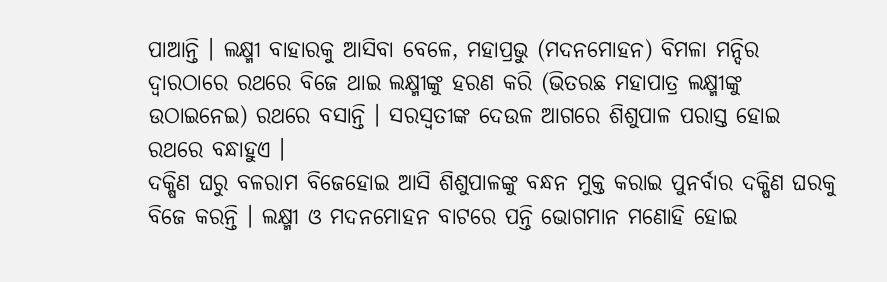ପାଆନ୍ତି । ଲକ୍ଷ୍ମୀ ବାହାରକୁ ଆସିବା ବେଳେ, ମହାପ୍ରଭୁ (ମଦନମୋହନ) ବିମଳା ମନ୍ଦିର ଦ୍ୱାରଠାରେ ରଥରେ ବିଜେ ଥାଇ ଲକ୍ଷ୍ମୀଙ୍କୁ ହରଣ କରି (ଭିତରଛ ମହାପାତ୍ର ଲକ୍ଷ୍ମୀଙ୍କୁ ଉଠାଇନେଇ) ରଥରେ ବସାନ୍ତି । ସରସ୍ୱତୀଙ୍କ ଦେଉଳ ଆଗରେ ଶିଶୁପାଳ ପରାସ୍ତ ହୋଇ ରଥରେ ବନ୍ଧାହୁଏ ।
ଦକ୍ଷିଣ ଘରୁ ବଳରାମ ବିଜେହୋଇ ଆସି ଶିଶୁପାଳଙ୍କୁ ବନ୍ଧନ ମୁକ୍ତ କରାଇ ପୁନର୍ବାର ଦକ୍ଷିଣ ଘରକୁ ବିଜେ କରନ୍ତି । ଲକ୍ଷ୍ମୀ ଓ ମଦନମୋହନ ବାଟରେ ପନ୍ତି ଭୋଗମାନ ମଣୋହି ହୋଇ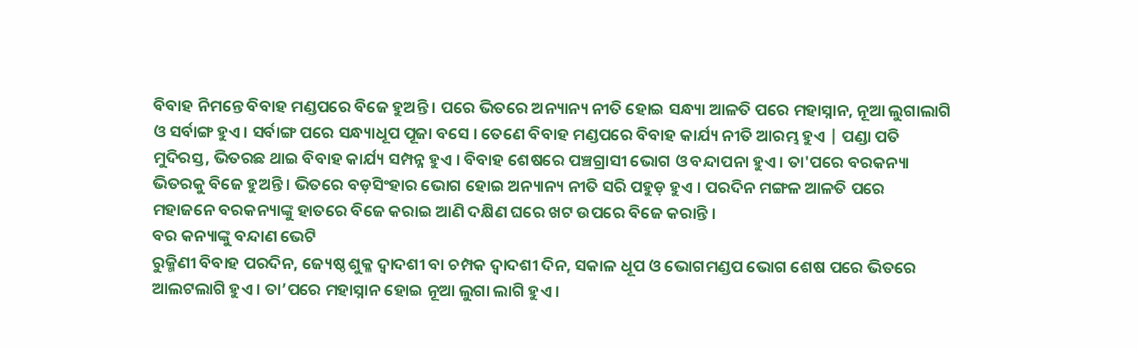ବିବାହ ନିମନ୍ତେ ବିବାହ ମଣ୍ଡପରେ ବିଜେ ହୁଅନ୍ତି । ପରେ ଭିତରେ ଅନ୍ୟାନ୍ୟ ନୀତି ହୋଇ ସନ୍ଧ୍ୟା ଆଳତି ପରେ ମହାସ୍ନାନ, ନୂଆ ଲୁଗାଲାଗି ଓ ସର୍ବାଙ୍ଗ ହୁଏ । ସର୍ବାଙ୍ଗ ପରେ ସନ୍ଧ୍ୟାଧୂପ ପୂଜା ବସେ । ତେଣେ ବିବାହ ମଣ୍ଡପରେ ବିବାହ କାର୍ଯ୍ୟ ନୀତି ଆରମ୍ଭ ହୁଏ | ପଣ୍ଡା ପତି ମୁଦିରସ୍ତ, ଭିତରଛ ଥାଇ ବିବାହ କାର୍ଯ୍ୟ ସମ୍ପନ୍ନ ହୁଏ । ବିବାହ ଶେଷରେ ପଞ୍ଚଗ୍ରାସୀ ଭୋଗ ଓ ବନ୍ଦାପନା ହୁଏ । ତା'ପରେ ବରକନ୍ୟା ଭିତରକୁ ବିଜେ ହୁଅନ୍ତି । ଭିତରେ ବଡ଼ସିଂହାର ଭୋଗ ହୋଇ ଅନ୍ୟାନ୍ୟ ନୀତି ସରି ପହୁଡ଼ ହୁଏ । ପରଦିନ ମଙ୍ଗଳ ଆଳତି ପରେ ମହାଜନେ ବରକନ୍ୟାଙ୍କୁ ହାତରେ ବିଜେ କରାଇ ଆଣି ଦକ୍ଷିଣ ଘରେ ଖଟ ଉପରେ ବିଜେ କରାନ୍ତି ।
ବର କନ୍ୟାଙ୍କୁ ବନ୍ଦାଣ ଭେଟି
ରୁକ୍ମିଣୀ ବିବାହ ପରଦିନ, ଜ୍ୟେଷ୍ଠ ଶୁକ୍ଳ ଦ୍ଵାଦଶୀ ବା ଚମ୍ପକ ଦ୍ଵାଦଶୀ ଦିନ, ସକାଳ ଧୂପ ଓ ଭୋଗମଣ୍ଡପ ଭୋଗ ଶେଷ ପରେ ଭିତରେ ଆଲଟଲାଗି ହୁଏ । ତା’ପରେ ମହାସ୍ନାନ ହୋଇ ନୂଆ ଲୁଗା ଲାଗି ହୁଏ ।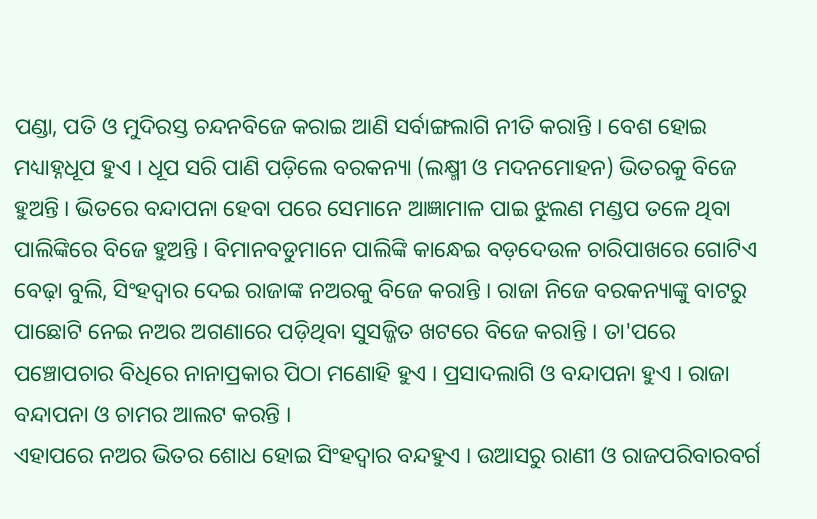ପଣ୍ଡା, ପତି ଓ ମୁଦିରସ୍ତ ଚନ୍ଦନବିଜେ କରାଇ ଆଣି ସର୍ବାଙ୍ଗଲାଗି ନୀତି କରାନ୍ତି । ବେଶ ହୋଇ ମଧ୍ୟାହ୍ନଧୂପ ହୁଏ । ଧୂପ ସରି ପାଣି ପଡ଼ିଲେ ବରକନ୍ୟା (ଲକ୍ଷ୍ମୀ ଓ ମଦନମୋହନ) ଭିତରକୁ ବିଜେ ହୁଅନ୍ତି । ଭିତରେ ବନ୍ଦାପନା ହେବା ପରେ ସେମାନେ ଆଜ୍ଞାମାଳ ପାଇ ଝୁଲଣ ମଣ୍ଡପ ତଳେ ଥିବା ପାଲିଙ୍କିରେ ବିଜେ ହୁଅନ୍ତି । ବିମାନବଡୁମାନେ ପାଲିଙ୍କି କାନ୍ଧେଇ ବଡ଼ଦେଉଳ ଚାରିପାଖରେ ଗୋଟିଏ ବେଢ଼ା ବୁଲି, ସିଂହଦ୍ଵାର ଦେଇ ରାଜାଙ୍କ ନଅରକୁ ବିଜେ କରାନ୍ତି । ରାଜା ନିଜେ ବରକନ୍ୟାଙ୍କୁ ବାଟରୁ ପାଛୋଟି ନେଇ ନଅର ଅଗଣାରେ ପଡ଼ିଥିବା ସୁସଜ୍ଜିତ ଖଟରେ ବିଜେ କରାନ୍ତି । ତା'ପରେ ପଞ୍ଚୋପଚାର ବିଧିରେ ନାନାପ୍ରକାର ପିଠା ମଣୋହି ହୁଏ । ପ୍ରସାଦଲାଗି ଓ ବନ୍ଦାପନା ହୁଏ । ରାଜା ବନ୍ଦାପନା ଓ ଚାମର ଆଲଟ କରନ୍ତି ।
ଏହାପରେ ନଅର ଭିତର ଶୋଧ ହୋଇ ସିଂହଦ୍ଵାର ବନ୍ଦହୁଏ । ଉଆସରୁ ରାଣୀ ଓ ରାଜପରିବାରବର୍ଗ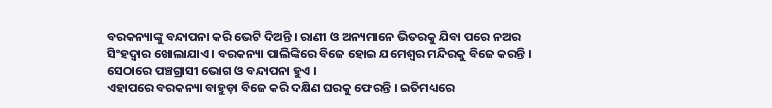ବରକନ୍ୟାଙ୍କୁ ବନ୍ଦାପନା କରି ଭେଟି ଦିଅନ୍ତି । ରାଣୀ ଓ ଅନ୍ୟମାନେ ଭିତରକୁ ଯିବା ପରେ ନଅର ସିଂହଦ୍ଵାର ଖୋଲାଯାଏ । ବରକନ୍ୟା ପାଲିଙ୍କିରେ ବିଜେ ହୋଇ ଯମେଶ୍ବର ମନ୍ଦିରକୁ ବିଜେ କରନ୍ତି । ସେଠାରେ ପଞ୍ଚଗ୍ରାସୀ ଭୋଗ ଓ ବନ୍ଦାପନା ହୁଏ ।
ଏହାପରେ ବରକନ୍ୟା ବାହୁଡ଼ା ବିଜେ କରି ଦକ୍ଷିଣ ଘରକୁ ଫେରନ୍ତି । ଇତିମଧ୍ୟରେ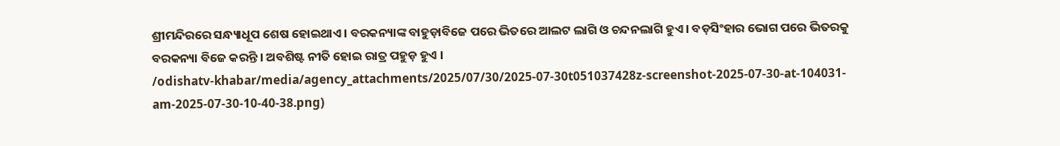ଶ୍ରୀମନ୍ଦିରରେ ସନ୍ଧ୍ୟାଧୂପ ଶେଷ ହୋଇଥାଏ । ବରକନ୍ୟାଙ୍କ ବାହୁଡ଼ାବିଜେ ପରେ ଭିତରେ ଆଲଟ ଲାଗି ଓ ଚନ୍ଦନଲାଗି ହୁଏ । ବଡ଼ସିଂହାର ଭୋଗ ପରେ ଭିତରକୁ ବରକନ୍ୟା ବିଜେ କରନ୍ତି । ଅବଶିଷ୍ଟ ନୀତି ହୋଇ ରାତ୍ର ପହୁଡ଼ ହୁଏ ।
/odishatv-khabar/media/agency_attachments/2025/07/30/2025-07-30t051037428z-screenshot-2025-07-30-at-104031-am-2025-07-30-10-40-38.png)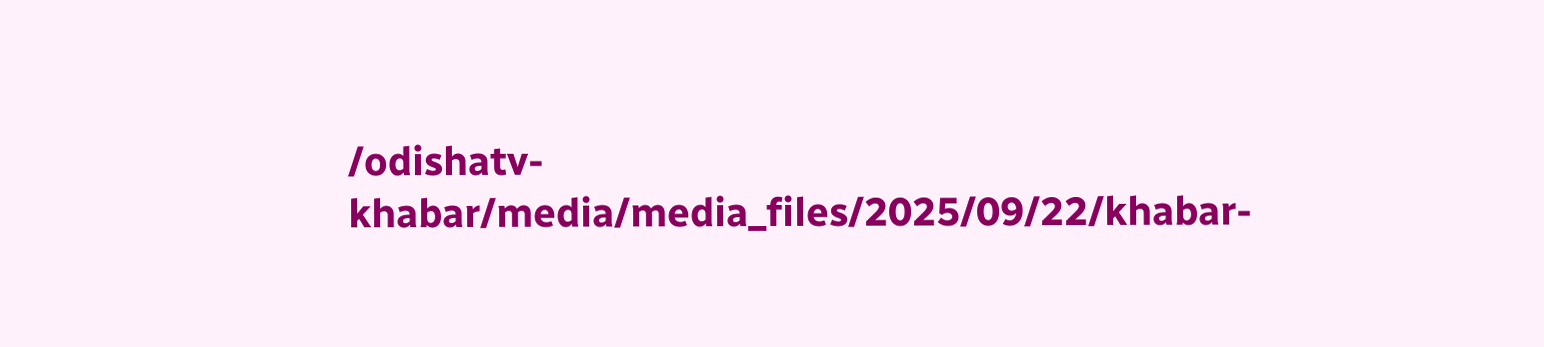/odishatv-khabar/media/media_files/2025/09/22/khabar-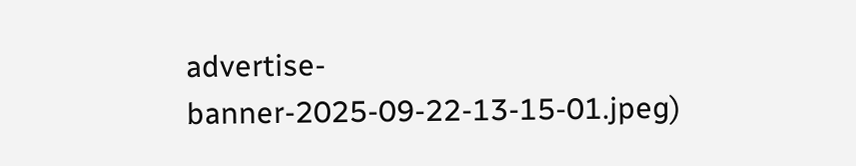advertise-banner-2025-09-22-13-15-01.jpeg)